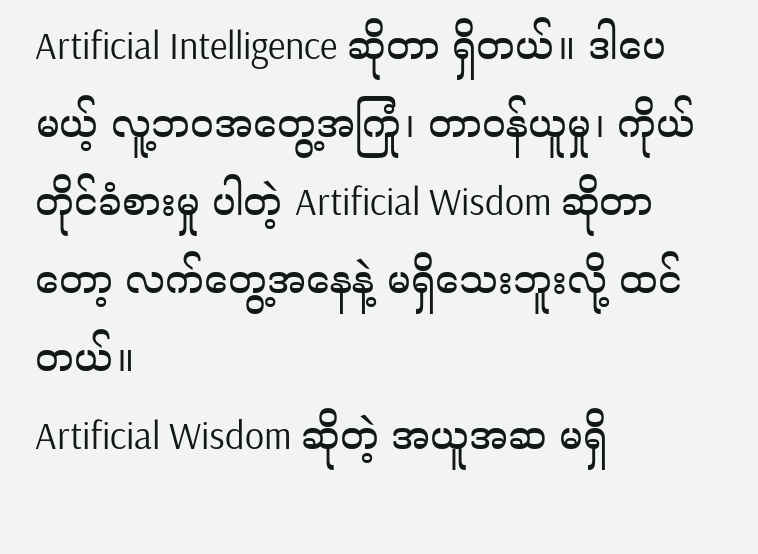Artificial Intelligence ဆိုတာ ရှိတယ်။ ဒါပေမယ့် လူ့ဘဝအတွေ့အကြုံ၊ တာဝန်ယူမှု၊ ကိုယ်တိုင်ခံစားမှု ပါတဲ့ Artificial Wisdom ဆိုတာတော့ လက်တွေ့အနေနဲ့ မရှိသေးဘူးလို့ ထင်တယ်။
Artificial Wisdom ဆိုတဲ့ အယူအဆ မရှိ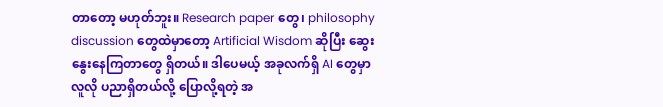တာတော့ မဟုတ်ဘူး။ Research paper တွေ၊ philosophy discussion တွေထဲမှာတော့ Artificial Wisdom ဆိုပြီး ဆွေးနွေးနေကြတာတွေ ရှိတယ်။ ဒါပေမယ့် အခုလက်ရှိ AI တွေမှာ လူလို ပညာရှိတယ်လို့ ပြောလို့ရတဲ့ အ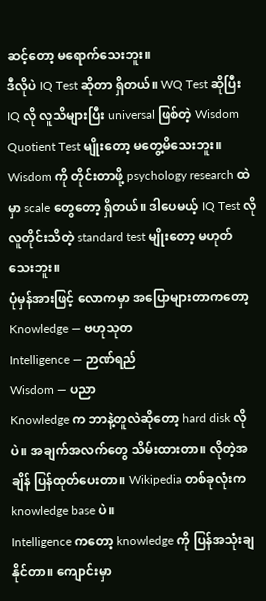ဆင့်တော့ မရောက်သေးဘူး။
ဒီလိုပဲ IQ Test ဆိုတာ ရှိတယ်။ WQ Test ဆိုပြီး IQ လို လူသိများပြီး universal ဖြစ်တဲ့ Wisdom Quotient Test မျိုးတော့ မတွေ့မိသေးဘူး။ Wisdom ကို တိုင်းတာဖို့ psychology research ထဲမှာ scale တွေတော့ ရှိတယ်။ ဒါပေမယ့် IQ Test လို လူတိုင်းသိတဲ့ standard test မျိုးတော့ မဟုတ်သေးဘူး။
ပုံမှန်အားဖြင့် လောကမှာ အပြောများတာကတော့
Knowledge — ဗဟုသုတ
Intelligence — ဉာဏ်ရည်
Wisdom — ပညာ
Knowledge က ဘာနဲ့တူလဲဆိုတော့ hard disk လိုပဲ။ အချက်အလက်တွေ သိမ်းထားတာ။ လိုတဲ့အချိန် ပြန်ထုတ်ပေးတာ။ Wikipedia တစ်ခုလုံးက knowledge base ပဲ။
Intelligence ကတော့ knowledge ကို ပြန်အသုံးချနိုင်တာ။ ကျောင်းမှာ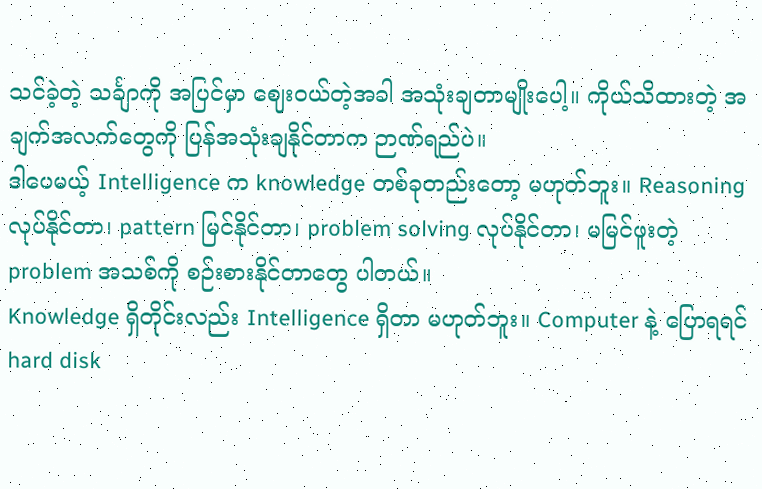သင်ခဲ့တဲ့ သင်္ချာကို အပြင်မှာ ဈေးဝယ်တဲ့အခါ အသုံးချတာမျိုးပေါ့။ ကိုယ်သိထားတဲ့ အချက်အလက်တွေကို ပြန်အသုံးချနိုင်တာက ဉာဏ်ရည်ပဲ။
ဒါပေမယ့် Intelligence က knowledge တစ်ခုတည်းတော့ မဟုတ်ဘူး။ Reasoning လုပ်နိုင်တာ၊ pattern မြင်နိုင်တာ၊ problem solving လုပ်နိုင်တာ၊ မမြင်ဖူးတဲ့ problem အသစ်ကို စဉ်းစားနိုင်တာတွေ ပါတယ်။
Knowledge ရှိတိုင်းလည်း Intelligence ရှိတာ မဟုတ်ဘူး။ Computer နဲ့ ပြောရရင် hard disk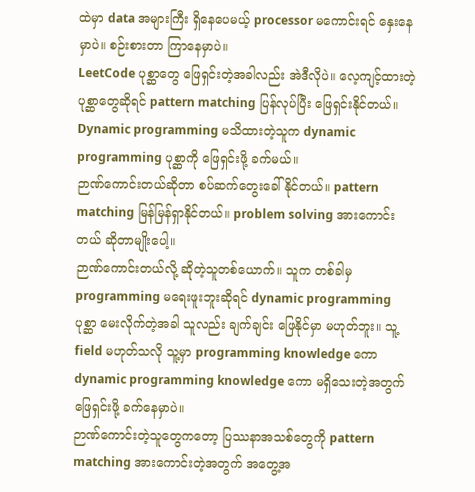ထဲမှာ data အများကြီး ရှိနေပေမယ့် processor မကောင်းရင် နှေးနေမှာပဲ။ စဉ်းစားတာ ကြာနေမှာပဲ။
LeetCode ပုစ္ဆာတွေ ဖြေရှင်းတဲ့အခါလည်း အဲဒီလိုပဲ။ လေ့ကျင့်ထားတဲ့ ပုစ္ဆာတွေဆိုရင် pattern matching ပြန်လုပ်ပြီး ဖြေရှင်းနိုင်တယ်။ Dynamic programming မသိထားတဲ့သူက dynamic programming ပုစ္ဆာကို ဖြေရှင်းဖို့ ခက်မယ်။
ဉာဏ်ကောင်းတယ်ဆိုတာ စပ်ဆက်တွေးခေါ်နိုင်တယ်။ pattern matching မြန်မြန်ရှာနိုင်တယ်။ problem solving အားကောင်းတယ် ဆိုတာမျိုးပေါ့။
ဉာဏ်ကောင်းတယ်လို့ ဆိုတဲ့သူတစ်ယောက်။ သူက တစ်ခါမှ programming မရေးဖူးဘူးဆိုရင် dynamic programming ပုစ္ဆာ မေးလိုက်တဲ့အခါ သူလည်း ချက်ချင်း ဖြေနိုင်မှာ မဟုတ်ဘူး။ သူ့ field မဟုတ်သလို သူ့မှာ programming knowledge ကော dynamic programming knowledge ကော မရှိသေးတဲ့အတွက် ဖြေရှင်းဖို့ ခက်နေမှာပဲ။
ဉာဏ်ကောင်းတဲ့သူတွေကတော့ ပြဿနာအသစ်တွေကို pattern matching အားကောင်းတဲ့အတွက် အတွေ့အ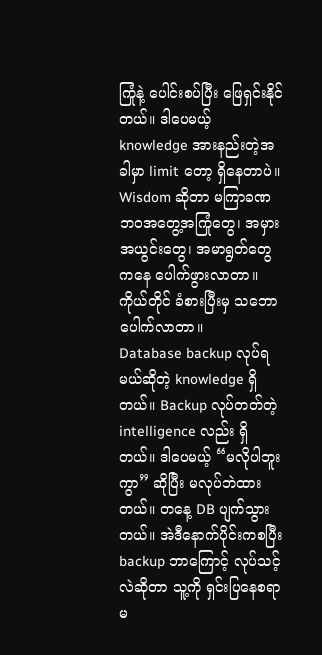ကြုံနဲ့ ပေါင်းစပ်ပြီး ဖြေရှင်းနိုင်တယ်။ ဒါပေမယ့် knowledge အားနည်းတဲ့အခါမှာ limit တော့ ရှိနေတာပဲ။
Wisdom ဆိုတာ မကြာခဏ ဘဝအတွေ့အကြုံတွေ၊ အမှားအယွင်းတွေ၊ အမာရွတ်တွေကနေ ပေါက်ဖွားလာတာ။ ကိုယ်တိုင် ခံစားပြီးမှ သဘောပေါက်လာတာ။
Database backup လုပ်ရမယ်ဆိုတဲ့ knowledge ရှိတယ်။ Backup လုပ်တတ်တဲ့ intelligence လည်း ရှိတယ်။ ဒါပေမယ့် “မလိုပါဘူးကွာ” ဆိုပြီး မလုပ်ဘဲထားတယ်။ တနေ့ DB ပျက်သွားတယ်။ အဲဒီနောက်ပိုင်းကစပြီး backup ဘာကြောင့် လုပ်သင့်လဲဆိုတာ သူ့ကို ရှင်းပြနေစရာ မ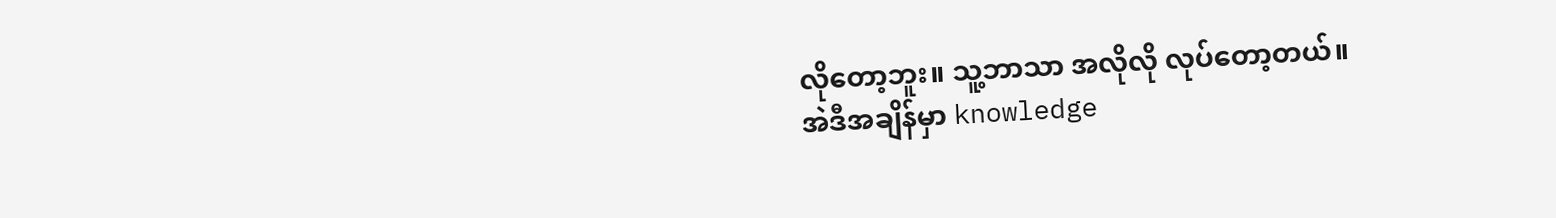လိုတော့ဘူး။ သူ့ဘာသာ အလိုလို လုပ်တော့တယ်။
အဲဒီအချိန်မှာ knowledge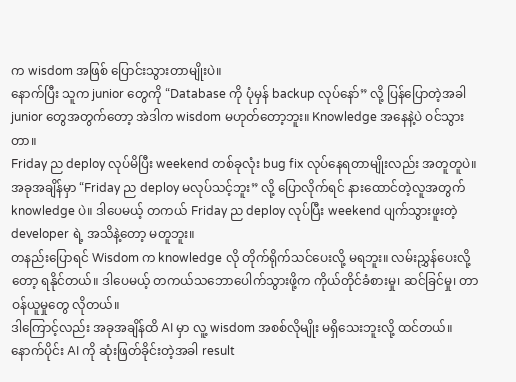က wisdom အဖြစ် ပြောင်းသွားတာမျိုးပဲ။
နောက်ပြီး သူက junior တွေကို “Database ကို ပုံမှန် backup လုပ်နော်” လို့ ပြန်ပြောတဲ့အခါ junior တွေအတွက်တော့ အဲဒါက wisdom မဟုတ်တော့ဘူး။ Knowledge အနေနဲ့ပဲ ဝင်သွားတာ။
Friday ည deploy လုပ်မိပြီး weekend တစ်ခုလုံး bug fix လုပ်နေရတာမျိုးလည်း အတူတူပဲ။ အခုအချိန်မှာ “Friday ည deploy မလုပ်သင့်ဘူး” လို့ ပြောလိုက်ရင် နားထောင်တဲ့လူအတွက် knowledge ပဲ။ ဒါပေမယ့် တကယ် Friday ည deploy လုပ်ပြီး weekend ပျက်သွားဖူးတဲ့ developer ရဲ့ အသိနဲ့တော့ မတူဘူး။
တနည်းပြောရင် Wisdom က knowledge လို တိုက်ရိုက်သင်ပေးလို့ မရဘူး။ လမ်းညွှန်ပေးလို့တော့ ရနိုင်တယ်။ ဒါပေမယ့် တကယ်သဘောပေါက်သွားဖို့က ကိုယ်တိုင်ခံစားမှု၊ ဆင်ခြင်မှု၊ တာဝန်ယူမှုတွေ လိုတယ်။
ဒါကြောင့်လည်း အခုအချိန်ထိ AI မှာ လူ့ wisdom အစစ်လိုမျိုး မရှိသေးဘူးလို့ ထင်တယ်။
နောက်ပိုင်း AI ကို ဆုံးဖြတ်ခိုင်းတဲ့အခါ result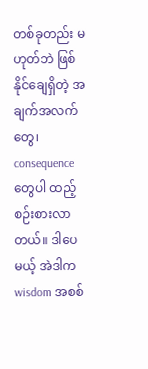တစ်ခုတည်း မဟုတ်ဘဲ ဖြစ်နိုင်ချေရှိတဲ့ အချက်အလက်တွေ၊ consequence တွေပါ ထည့်စဉ်းစားလာတယ်။ ဒါပေမယ့် အဲဒါက wisdom အစစ်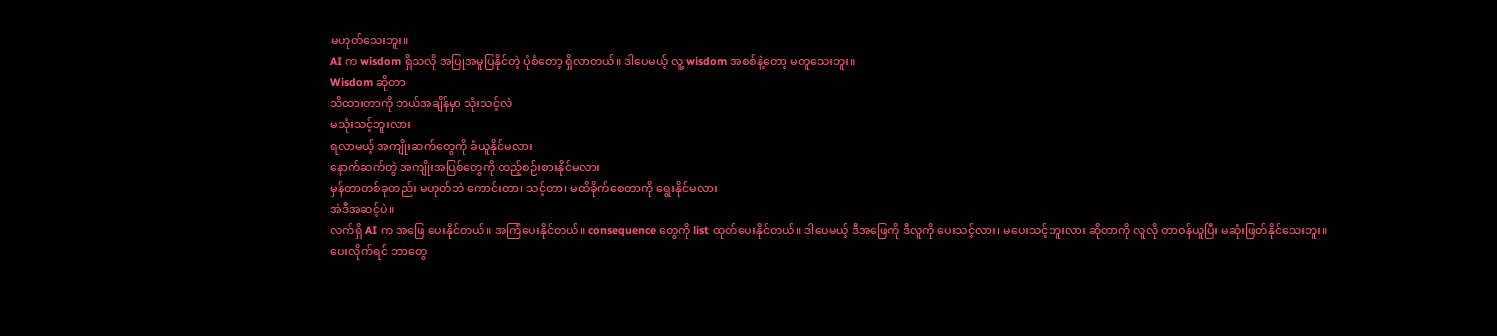မဟုတ်သေးဘူး။
AI က wisdom ရှိသလို အပြုအမူပြနိုင်တဲ့ ပုံစံတော့ ရှိလာတယ်။ ဒါပေမယ့် လူ့ wisdom အစစ်နဲ့တော့ မတူသေးဘူး။
Wisdom ဆိုတာ
သိထားတာကို ဘယ်အချိန်မှာ သုံးသင့်လဲ
မသုံးသင့်ဘူးလား
ရလာမယ့် အကျိုးဆက်တွေကို ခံယူနိုင်မလား
နောက်ဆက်တွဲ အကျိုးအပြစ်တွေကို ထည့်စဉ်းစားနိုင်မလား
မှန်တာတစ်ခုတည်း မဟုတ်ဘဲ ကောင်းတာ၊ သင့်တာ၊ မထိခိုက်စေတာကို ရွေးနိုင်မလား
အဲဒီအဆင့်ပဲ။
လက်ရှိ AI က အဖြေ ပေးနိုင်တယ်။ အကြံပေးနိုင်တယ်။ consequence တွေကို list ထုတ်ပေးနိုင်တယ်။ ဒါပေမယ့် ဒီအဖြေကို ဒီလူကို ပေးသင့်လား၊ မပေးသင့်ဘူးလား ဆိုတာကို လူလို တာဝန်ယူပြီး မဆုံးဖြတ်နိုင်သေးဘူး။
ပေးလိုက်ရင် ဘာတွေ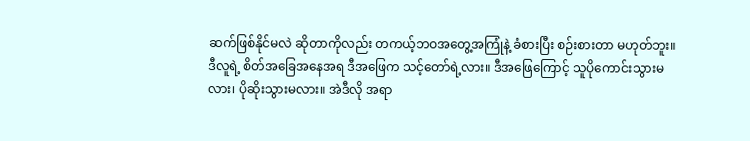ဆက်ဖြစ်နိုင်မလဲ ဆိုတာကိုလည်း တကယ့်ဘဝအတွေ့အကြုံနဲ့ ခံစားပြီး စဉ်းစားတာ မဟုတ်ဘူး။
ဒီလူရဲ့ စိတ်အခြေအနေအရ ဒီအဖြေက သင့်တော်ရဲ့လား။ ဒီအဖြေကြောင့် သူပိုကောင်းသွားမလား၊ ပိုဆိုးသွားမလား။ အဲဒီလို အရာ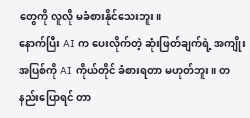တွေကို လူလို မခံစားနိုင်သေးဘူး။
နောက်ပြီး AI က ပေးလိုက်တဲ့ ဆုံးဖြတ်ချက်ရဲ့ အကျိုးအပြစ်ကို AI ကိုယ်တိုင် ခံစားရတာ မဟုတ်ဘူး။ တနည်းပြောရင် တာ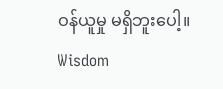ဝန်ယူမှု မရှိဘူးပေါ့။
Wisdom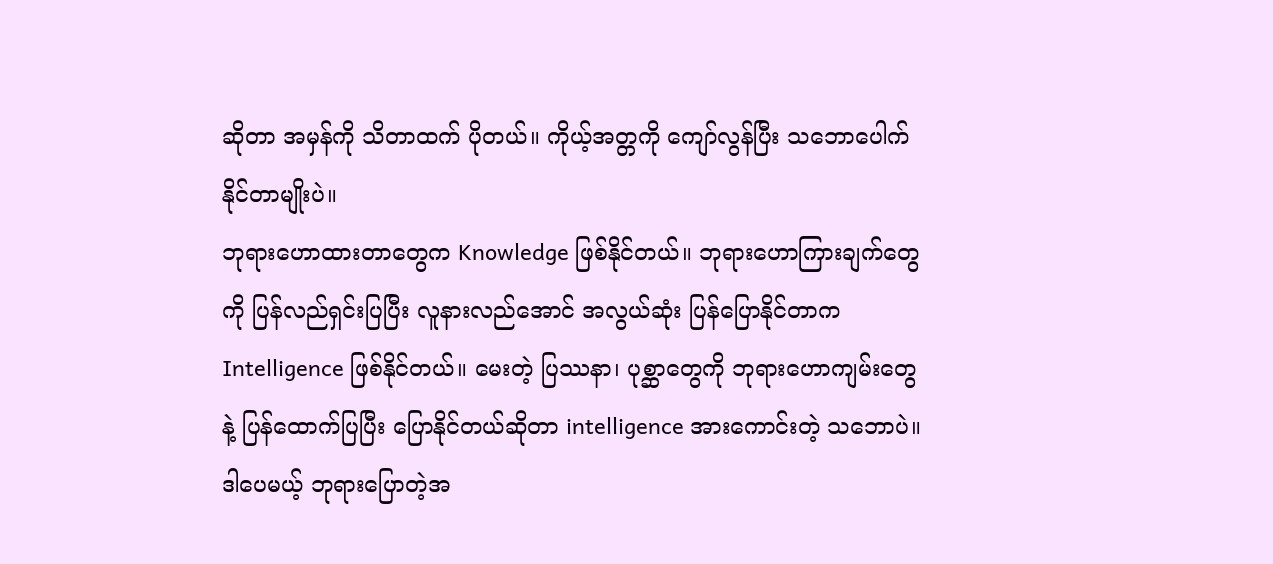ဆိုတာ အမှန်ကို သိတာထက် ပိုတယ်။ ကိုယ့်အတ္တကို ကျော်လွန်ပြီး သဘောပေါက်နိုင်တာမျိုးပဲ။
ဘုရားဟောထားတာတွေက Knowledge ဖြစ်နိုင်တယ်။ ဘုရားဟောကြားချက်တွေကို ပြန်လည်ရှင်းပြပြီး လူနားလည်အောင် အလွယ်ဆုံး ပြန်ပြောနိုင်တာက Intelligence ဖြစ်နိုင်တယ်။ မေးတဲ့ ပြဿနာ၊ ပုစ္ဆာတွေကို ဘုရားဟောကျမ်းတွေနဲ့ ပြန်ထောက်ပြပြီး ပြောနိုင်တယ်ဆိုတာ intelligence အားကောင်းတဲ့ သဘောပဲ။
ဒါပေမယ့် ဘုရားပြောတဲ့အ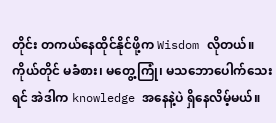တိုင်း တကယ်နေထိုင်နိုင်ဖို့က Wisdom လိုတယ်။
ကိုယ်တိုင် မခံစား၊ မတွေ့ကြုံ၊ မသဘောပေါက်သေးရင် အဲဒါက knowledge အနေနဲ့ပဲ ရှိနေလိမ့်မယ်။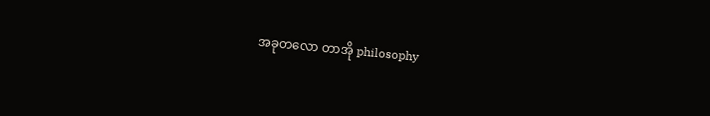အခုတလော တာအို philosophy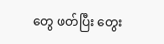တွေ ဖတ်ပြီး တွေး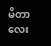မိတာလေး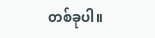တစ်ခုပါ။